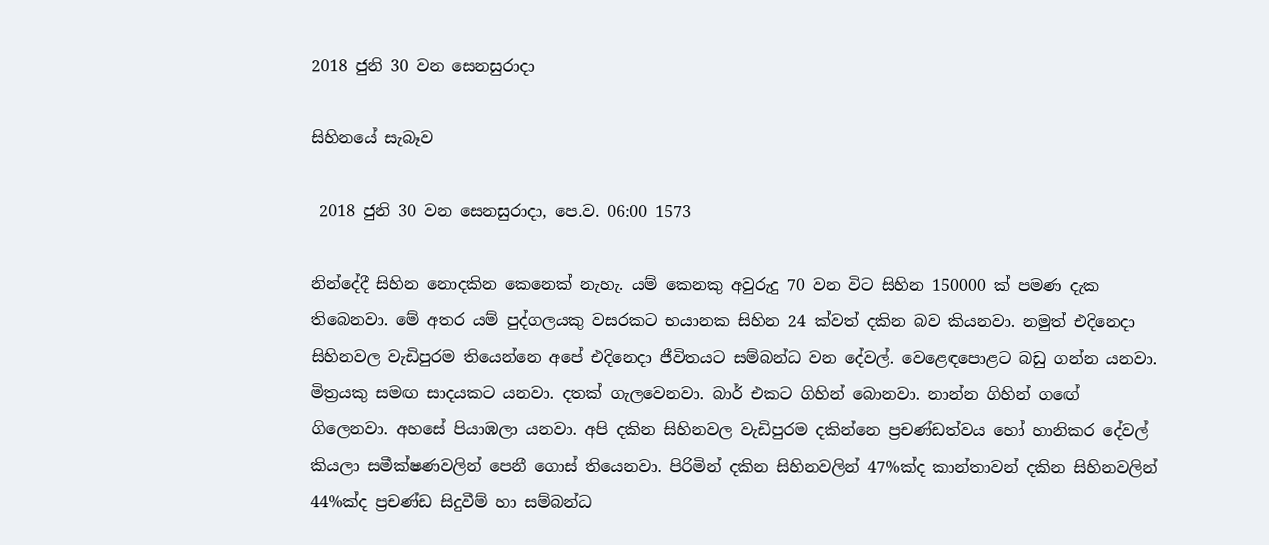2018 ජුනි 30 වන සෙනසුරාදා

සිහිනයේ සැබෑව

 2018 ජුනි 30 වන සෙනසුරාදා, පෙ.ව. 06:00 1573

නින්දේදී සිහින නොදකින කෙනෙක් නැහැ. යම් කෙනකු අවුරුදු 70 වන විට සිහින 150000 ක් පමණ දැක තිබෙනවා. මේ අතර යම් පුද්ගලයකු වසරකට භයානක සිහින 24 ක්වත් දකින බව කියනවා. නමුත් එදිනෙදා සිහිනවල වැඩිපුරම තියෙන්නෙ අපේ එදිනෙදා ජීවිතයට සම්බන්ධ වන දේවල්. වෙළෙඳපොළට බඩු ගන්න යනවා. මිත්‍රයකු සමඟ සාදයකට යනවා. දතක් ගැලවෙනවා. බාර් එකට ගිහින් බොනවා. නාන්න ගිහින් ගඟේ ගිලෙනවා. අහසේ පියාඹලා යනවා. අපි දකින සිහිනවල වැඩිපුරම දකින්නෙ ප්‍රචණ්ඩත්වය හෝ හානිකර දේවල් කියලා සමීක්ෂණවලින් පෙනී ගොස් තියෙනවා. පිරිමින් දකින සිහිනවලින් 47%ක්ද කාන්තාවන් දකින සිහිනවලින් 44%ක්ද ප්‍රචණ්ඩ සිදුවීම් හා සම්බන්ධ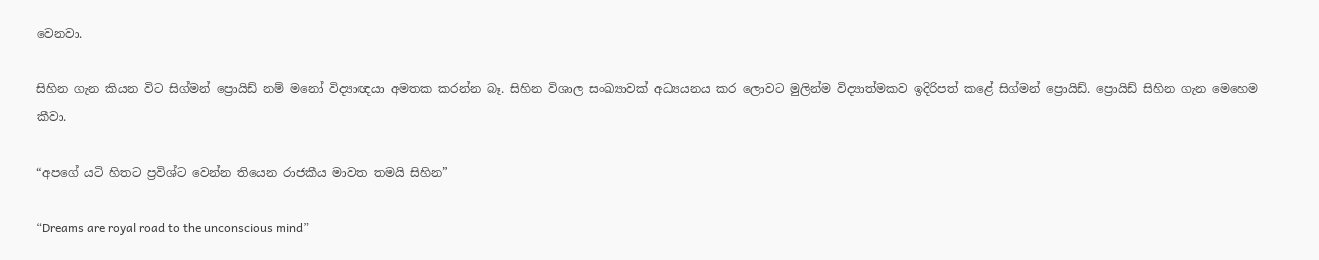වෙනවා.

සිහින ගැන කියන විට සිග්මන් ප්‍රොයිඩ් නම් මනෝ විද්‍යාඥයා අමතක කරන්න බෑ. සිහින විශාල සංඛ්‍යාවක් අධ්‍යයනය කර ලොවට මුලින්ම විද්‍යාත්මකව ඉදිරිපත් කළේ සිග්මන් ප්‍රොයිඩ්. ප්‍රොයිඩ් සිහින ගැන මෙහෙම කීවා.

“අපගේ යටි හිතට ප්‍රවිශ්ට වෙන්න තියෙන රාජකීය මාවත තමයි සිහින”

“Dreams are royal road to the unconscious mind”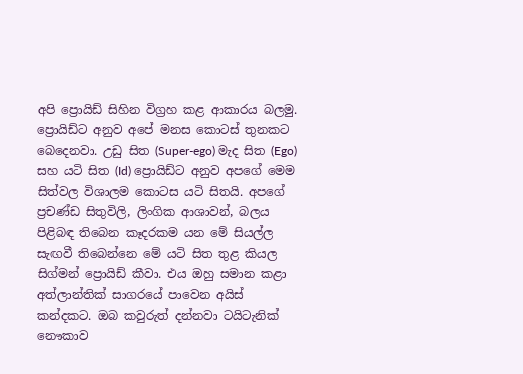අපි ප්‍රොයිඩ් සිහින විග්‍රහ කළ ආකාරය බලමු. ප්‍රොයිඩ්ට අනුව අපේ මනස කොටස් තුනකට බෙදෙනවා. උඩු සිත (Super-ego) මැද සිත (Ego) සහ යටි සිත (Id) ප්‍රොයිඩ්ට අනුව අපගේ මෙම සිත්වල විශාලම කොටස යටි සිතයි. අපගේ ප්‍රචණ්ඩ සිතුවිලි, ලිංගික ආශාවන්, බලය පිළිබඳ තිබෙන කෑදරකම යන මේ සියල්ල සැඟවී තිබෙන්නෙ මේ යටි සිත තුළ කියල සිග්මන් ප්‍රොයිඩ් කීවා. එය ඔහු සමාන කළා අත්ලාන්තික් සාගරයේ පාවෙන අයිස් කන්දකට. ඔබ කවුරුත් දන්නවා ටයිටැනික් නෞකාව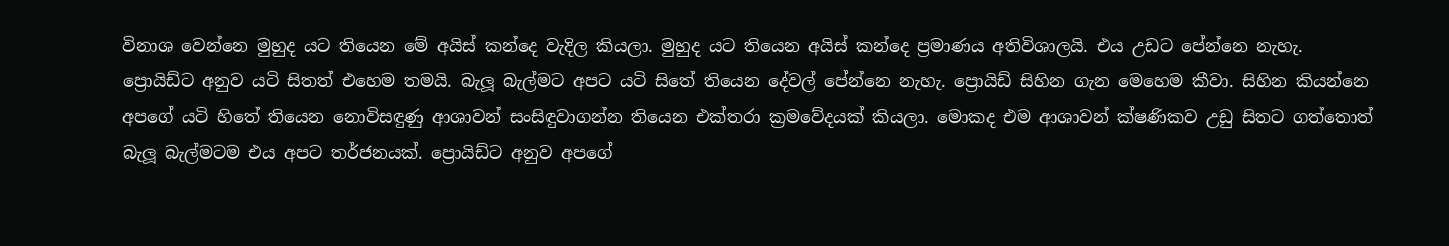විනාශ වෙන්නෙ මුහුද යට තියෙන මේ අයිස් කන්දෙ වැදිල කියලා. මුහුද යට තියෙන අයිස් කන්දෙ ප්‍රමාණය අතිවිශාලයි. එය උඩට පේන්නෙ නැහැ. ප්‍රොයිඩ්ට අනුව යටි සිතත් එහෙම තමයි. බැලූ බැල්මට අපට යටි සිතේ තියෙන දේවල් පේන්නෙ නැහැ. ප්‍රොයිඩ් සිහින ගැන මෙහෙම කීවා. සිහින කියන්නෙ අපගේ යටි හිතේ තියෙන නොවිසඳුණු ආශාවන් සංසිඳුවාගන්න තියෙන එක්තරා ක්‍රමවේදයක් කියලා. මොකද එම ආශාවන් ක්ෂණිකව උඩු සිතට ගත්තොත් බැලූ බැල්මටම එය අපට තර්ජනයක්. ප්‍රොයිඩ්ට අනුව අපගේ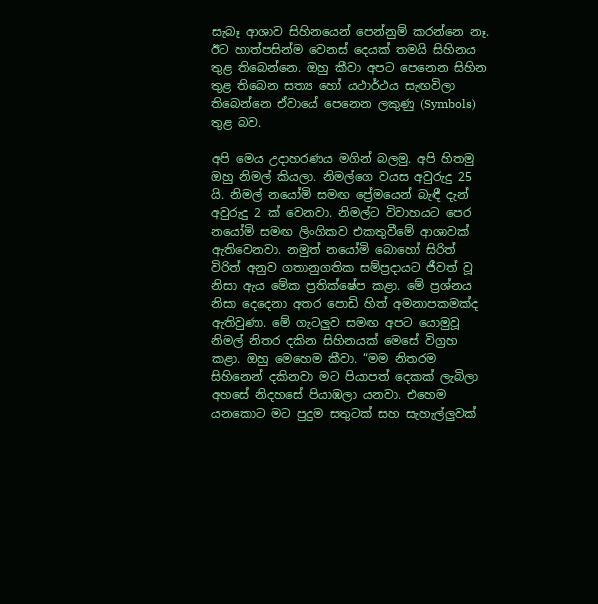සැබෑ ආශාව සිහිනයෙන් පෙන්නුම් කරන්නෙ නෑ. ඊට හාත්පසින්ම වෙනස් දෙයක් තමයි සිහිනය තුළ තිබෙන්නෙ. ඔහු කීවා අපට පෙනෙන සිහින තුළ තිබෙන සත්‍ය හෝ යථාර්ථය සැඟවිලා තිබෙන්නෙ ඒවායේ පෙනෙන ලකුණු (Symbols) තුළ බව.

අපි මෙය උදාහරණය මගින් බලමු. අපි හිතමු ඔහු නිමල් කියලා. නිමල්ගෙ වයස අවුරුදු 25 යි. නිමල් නයෝමි සමඟ ප්‍රේමයෙන් බැඳී දැන් අවුරුදු 2 ක් වෙනවා. නිමල්ට විවාහයට පෙර නයෝමි සමඟ ලිංගිකව එකතුවීමේ ආශාවක් ඇතිවෙනවා. නමුත් නයෝමි බොහෝ සිරිත් විරිත් අනුව ගතානුගතික සම්ප්‍රදායට ජීවත් වූ නිසා ඇය මේක ප්‍රතික්ෂේප කළා. මේ ප්‍රශ්නය නිසා දෙදෙනා අතර පොඩි හිත් අමනාපකමක්ද ඇතිවුණා. මේ ගැටලුව සමඟ අපට යොමුවූ නිමල් නිතර දකින සිහිනයක් මෙසේ විග්‍රහ කළා. ඔහු මෙහෙම කීවා. “මම නිතරම සිහිනෙන් දකිනවා මට පියාපත් දෙකක් ලැබිලා අහසේ නිදහසේ පියාඹලා යනවා. එහෙම යනකොට මට පුදුම සතුටක් සහ සැහැල්ලුවක්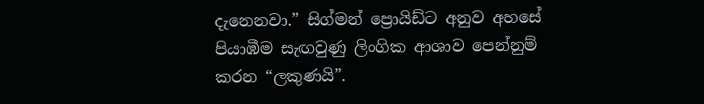දැනෙනවා.” සිග්මන් ප්‍රොයිඩ්ට අනුව අහසේ පියාඹීම සැඟවුණු ලිංගික ආශාව පෙන්නුම් කරන “ලකුණයි”.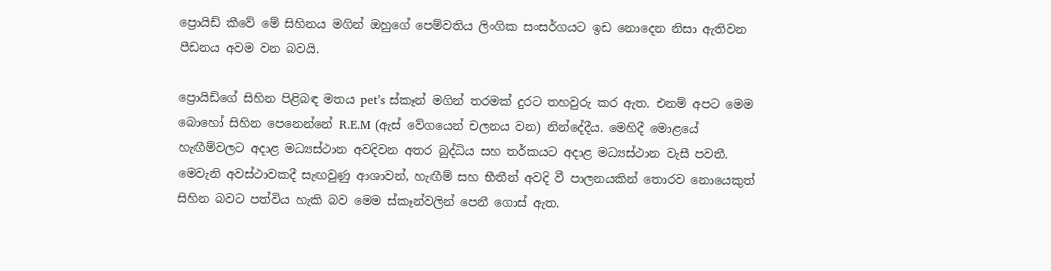ප්‍රොයිඩ් කීවේ මේ සිහිනය මගින් ඔහුගේ පෙම්වතිය ලිංගික සංසර්ගයට ඉඩ නොදෙන නිසා ඇතිවන පීඩනය අවම වන බවයි.

ප්‍රොයිඩ්ගේ සිහින පිළිබඳ මතය pet’s ස්කෑන් මගින් තරමක් දුරට තහවුරු කර ඇත. එනම් අපට මෙම බොහෝ සිහින පෙනෙන්නේ R.E.M (ඇස් වේගයෙන් චලනය වන) නින්දේදීය. මෙහිදී මොළයේ හැඟීම්වලට අදාළ මධ්‍යස්ථාන අවදිවන අතර බුද්ධිය සහ තර්කයට අදාළ මධ්‍යස්ථාන වැසී පවතී. මෙවැනි අවස්ථාවකදී සැඟවුණු ආශාවන්, හැඟීම් සහ භීතීන් අවදි වී පාලනයකින් තොරව නොයෙකුත් සිහින බවට පත්විය හැකි බව මෙම ස්කෑන්වලින් පෙනී ගොස් ඇත.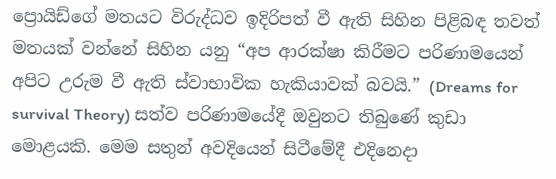ප්‍රොයිඩ්ගේ මතයට විරුද්ධව ඉදිරිපත් වී ඇති සිහින පිළිබඳ තවත් මතයක් වන්නේ සිහින යනු “අප ආරක්ෂා කිරීමට පරිණාමයෙන් අපිට උරුම වී ඇති ස්වාභාවික හැකියාවක් බවයි.” (Dreams for survival Theory) සත්ව පරිණාමයේදී ඔවුනට තිබුණේ කුඩා මොළයකි. මෙම සතුන් අවදියෙන් සිටීමේදී එදිනෙදා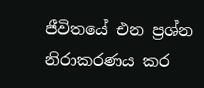ජීවිතයේ එන ප්‍රශ්න නිරාකරණය කර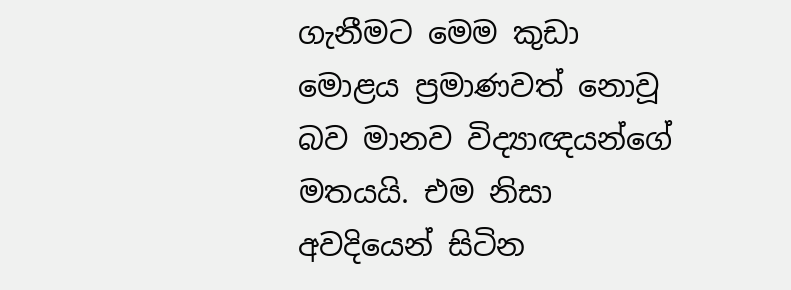ගැනීමට මෙම කුඩා මොළය ප්‍රමාණවත් නොවූ බව මානව විද්‍යාඥයන්ගේ මතයයි. එම නිසා අවදියෙන් සිටින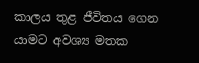කාලය තුළ ජීවිතය ගෙන යාමට අවශ්‍ය මතක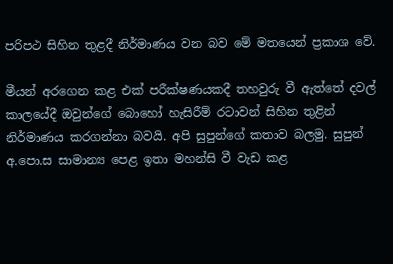පරිපථ සිහින තුළදී නිර්මාණය වන බව මේ මතයෙන් ප්‍රකාශ වේ.

මීයන් අරගෙන කළ එක් පරීක්ෂණයකදී තහවුරු වී ඇත්තේ දවල් කාලයේදී ඔවුන්ගේ බොහෝ හැසිරීම් රටාවන් සිහින තුළින් නිර්මාණය කරගන්නා බවයි. අපි සුපුන්ගේ කතාව බලමු. සුපුන් අ.පො.ස සාමාන්‍ය පෙළ ඉතා මහන්සි වී වැඩ කළ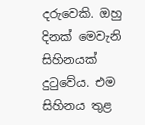දරුවෙකි. ඔහු දිනක් මෙවැනි සිහිනයක් දුටුවේය. එම සිහිනය තුළ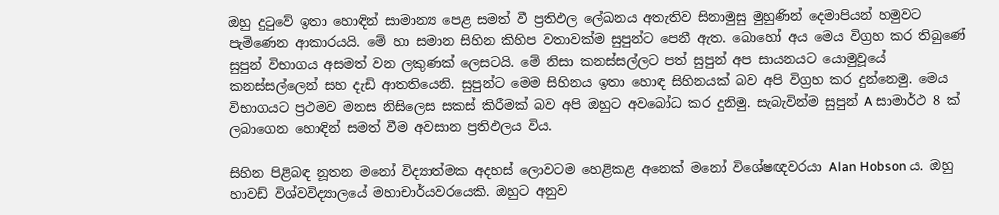ඔහු දුටුවේ ඉතා හොඳින් සාමාන්‍ය පෙළ සමත් වී ප්‍රතිඵල ලේඛනය අතැතිව සිනාමුසු මුහුණින් දෙමාපියන් හමුවට පැමිණෙන ආකාරයයි. මේ හා සමාන සිහින කිහිප වතාවක්ම සුපුන්ට පෙනී ඇත. බොහෝ අය මෙය විග්‍රහ කර තිබුණේ සුපුන් විභාගය අසමත් වන ලකුණක් ලෙසටයි. මේ නිසා කනස්සල්ලට පත් සුපුන් අප සායනයට යොමුවූයේ කනස්සල්ලෙන් සහ දැඩි ආතතියෙනි. සුපුන්ට මෙම සිහිනය ඉතා හොඳ සිහිනයක් බව අපි විග්‍රහ කර දුන්නෙමු. මෙය විභාගයට ප්‍රථමව මනස නිසිලෙස සකස් කිරීමක් බව අපි ඔහුට අවබෝධ කර දුනිමු. සැබැවින්ම සුපුන් A සාමාර්ථ 8 ක් ලබාගෙන හොඳින් සමත් වීම අවසාන ප්‍රතිඵලය විය.

සිහින පිළිබඳ නූතන මනෝ විද්‍යාත්මක අදහස් ලොවටම හෙළිකළ අනෙක් මනෝ විශේෂඥවරයා Alan Hobson ය. ඔහු හාවඩ් විශ්වවිද්‍යාලයේ මහාචාර්යවරයෙකි. ඔහුට අනුව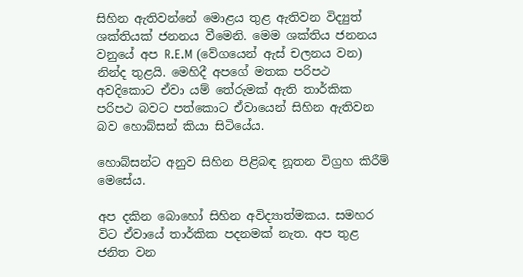සිහින ඇතිවන්නේ මොළය තුළ ඇතිවන විද්‍යුත් ශක්තියක් ජනනය වීමෙනි. මෙම ශක්තිය ජනනය වනුයේ අප R.E.M (වේගයෙන් ඇස් චලනය වන) නින්ද තුළයි. මෙහිදී අපගේ මතක පරිපථ අවදිකොට ඒවා යම් තේරුමක් ඇති තාර්කික පරිපථ බවට පත්කොට ඒවායෙන් සිහින ඇතිවන බව හොබ්සන් කියා සිටියේය.

හොබ්සන්ට අනුව සිහින පිළිබඳ නූතන විග්‍රහ කිරීම් මෙසේය.

අප දකින බොහෝ සිහින අවිද්‍යාත්මකය. සමහර විට ඒවායේ තාර්කික පදනමක් නැත. අප තුළ ජනිත වන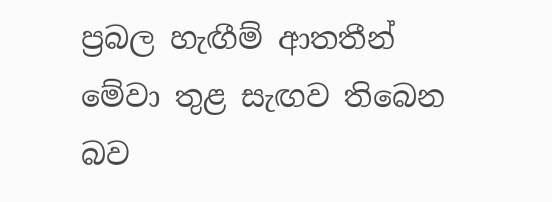ප්‍රබල හැඟීම් ආතතීන් මේවා තුළ සැඟව තිබෙන බව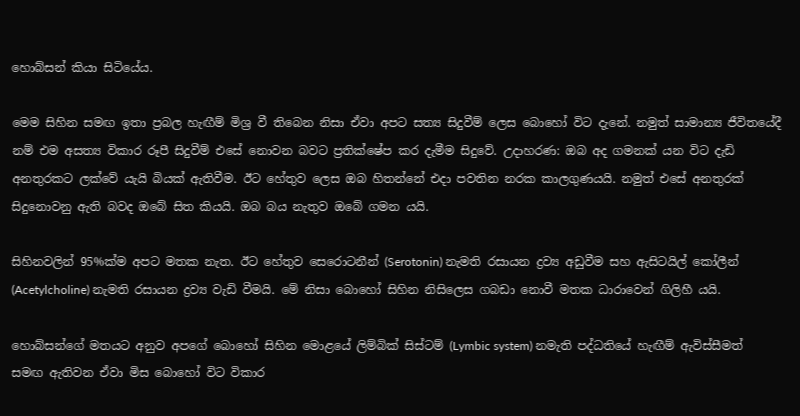හොබ්සන් කියා සිටියේය.

මෙම සිහින සමඟ ඉතා ප්‍රබල හැඟීම් මිශ්‍ර වී තිබෙන නිසා ඒවා අපට සත්‍ය සිදුවීම් ලෙස බොහෝ විට දැනේ. නමුත් සාමාන්‍ය ජීවිතයේදී නම් එම අසත්‍ය විකාර රූපී සිදුවීම් එසේ නොවන බවට ප්‍රතික්ෂේප කර දැමීම සිදුවේ. උදාහරණ: ඔබ අද ගමනක් යන විට දැඩි අනතුරකට ලක්වේ යැයි බියක් ඇතිවීම. ඊට හේතුව ලෙස ඔබ හිතන්නේ එදා පවතින නරක කාලගුණයයි. නමුත් එසේ අනතුරක් සිදුනොවනු ඇති බවද ඔබේ සිත කියයි. ඔබ බය නැතුව ඔබේ ගමන යයි.

සිහිනවලින් 95%ක්ම අපට මතක නැත. ඊට හේතුව සෙරොටනීන් (Serotonin) නැමති රසායන ද්‍රව්‍ය අඩුවීම සහ ඇසිටයිල් කෝලීන් (Acetylcholine) නැමති රසායන ද්‍රව්‍ය වැඩි වීමයි. මේ නිසා බොහෝ සිහින නිසිලෙස ගබඩා නොවී මතක ධාරාවෙන් ගිලිහී යයි.

හොබ්සන්ගේ මතයට අනුව අපගේ බොහෝ සිහින මොළයේ ලිම්බික් සිස්ටම් (Lymbic system) නමැති පද්ධතියේ හැඟීම් ඇවිස්සීමත් සමඟ ඇතිවන ඒවා මිස බොහෝ විට විකාර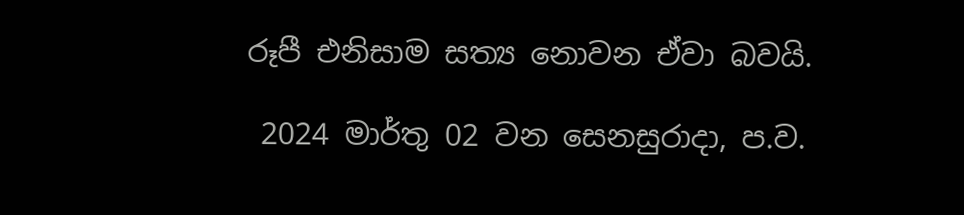රූපී එනිසාම සත්‍ය නොවන ඒවා බවයි.

 2024 මාර්තු 02 වන සෙනසුරාදා, ප.ව.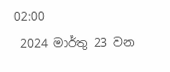02:00
 2024 මාර්තු 23 වන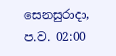සෙනසුරාදා, ප.ව. 02:00